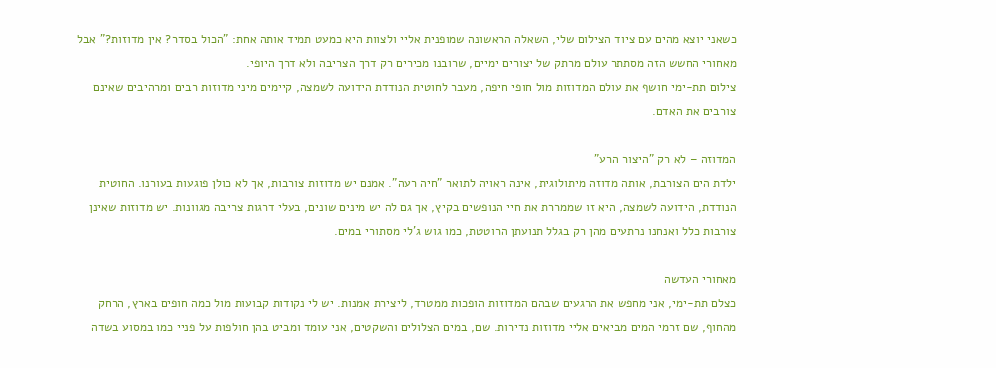כשאני יוצא מהים עם ציוד הצילום שלי, השאלה הראשונה שמופנית אליי ולצוות היא כמעט תמיד אותה אחת: "הכול בסדר? אין מדוזות?" אבל מאחורי החשש הזה מסתתר עולם מרתק של יצורים ימיים, שרובנו מכירים רק דרך הצריבה ולא דרך היופי.
צילום תת-ימי חושף את עולם המדוזות מול חופי חיפה, מעבר לחוטית הנודדת הידועה לשמצה, קיימים מיני מדוזות רבים ומרהיבים שאינם צורבים את האדם.

המדוזה – לא רק "היצור הרע"
ילדת הים הצורבת, אותה מדוזה מיתולוגית, אינה ראויה לתואר "חיה רעה". אמנם יש מדוזות צורבות, אך לא כולן פוגעות בעורנו. החוטית הנודדת, הידועה לשמצה, היא זו שממררת את חיי הנופשים בקיץ, אך גם לה יש מינים שונים, בעלי דרגות צריבה מגוונות. יש מדוזות שאינן צורבות כלל ואנחנו נרתעים מהן רק בגלל תנועתן הרוטטת, כמו גוש ג'לי מסתורי במים.

מאחורי העדשה
כצלם תת-ימי, אני מחפש את הרגעים שבהם המדוזות הופכות ממטרד, ליצירת אמנות. יש לי נקודות קבועות מול כמה חופים בארץ, הרחק מהחוף, שם זרמי המים מביאים אליי מדוזות נדירות. שם, במים הצלולים והשקטים, אני עומד ומביט בהן חולפות על פניי כמו במסוע בשדה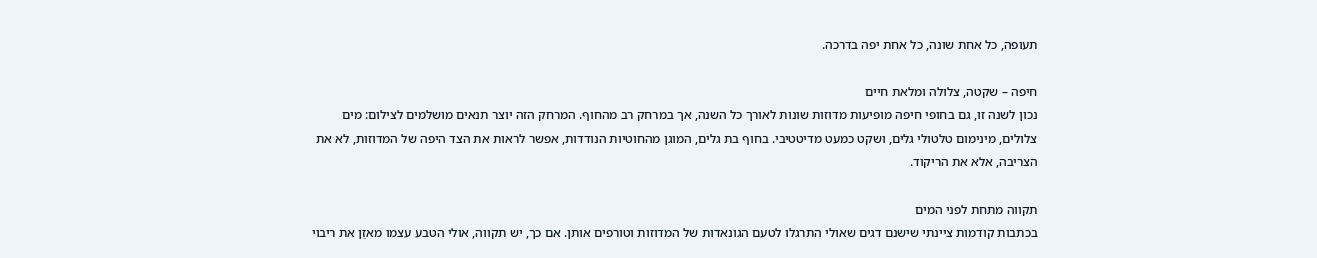תעופה, כל אחת שונה, כל אחת יפה בדרכה.

חיפה – שקטה, צלולה ומלאת חיים
נכון לשנה זו, גם בחופי חיפה מופיעות מדוזות שונות לאורך כל השנה, אך במרחק רב מהחוף. המרחק הזה יוצר תנאים מושלמים לצילום: מים צלולים, מינימום טלטולי גלים, ושקט כמעט מדיטטיבי. בחוף בת גלים, המוגן מהחוטיות הנודדות, אפשר לראות את הצד היפה של המדוזות, לא את הצריבה, אלא את הריקוד.

תקווה מתחת לפני המים
בכתבות קודמות ציינתי שישנם דגים שאולי התרגלו לטעם הגונאדות של המדוזות וטורפים אותן. אם כך, יש תקווה, אולי הטבע עצמו מאזֵן את ריבוי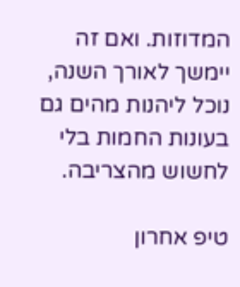המדוזות. ואם זה יימשך לאורך השנה, נוכל ליהנות מהים גם בעונות החמות בלי לחשוש מהצריבה.

טיפ אחרון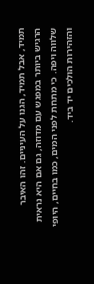תמיד, אבל תמיד, הגנו על העיניים. זהו האיבר הרגיש ביותר במפגש עם מדוזה, גם אם היא נראית שלווה ויפה. כי מתחת לפני המים, כמו בחיים, היופי והזהירות הולכים יד ביד.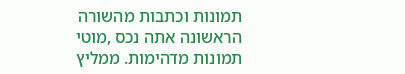תמונות וכתבות מהשורה הראשונה אתה נכס ,מוטי תמונות מדהימות. ממליץ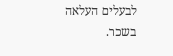לבעלים העלאה בשכר.